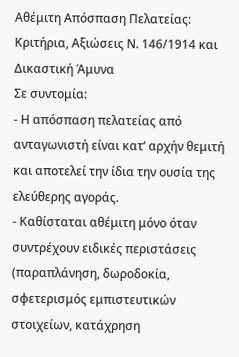Αθέμιτη Απόσπαση Πελατείας: Κριτήρια, Αξιώσεις Ν. 146/1914 και Δικαστική Άμυνα
Σε συντομία:
- Η απόσπαση πελατείας από ανταγωνιστή είναι κατ’ αρχήν θεμιτή και αποτελεί την ίδια την ουσία της ελεύθερης αγοράς.
- Καθίσταται αθέμιτη μόνο όταν συντρέχουν ειδικές περιστάσεις (παραπλάνηση, δωροδοκία, σφετερισμός εμπιστευτικών στοιχείων, κατάχρηση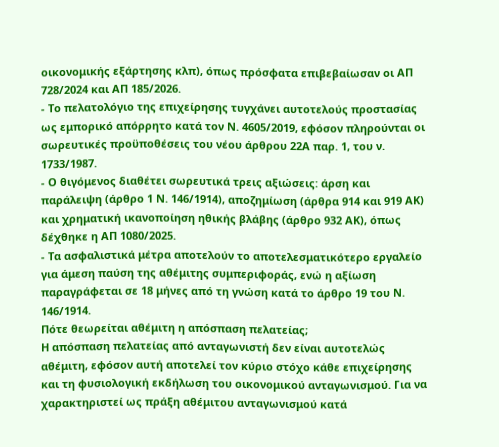οικονομικής εξάρτησης κλπ), όπως πρόσφατα επιβεβαίωσαν οι ΑΠ 728/2024 και ΑΠ 185/2026.
- Το πελατολόγιο της επιχείρησης τυγχάνει αυτοτελούς προστασίας ως εμπορικό απόρρητο κατά τον Ν. 4605/2019, εφόσον πληρούνται οι σωρευτικές προϋποθέσεις του νέου άρθρου 22Α παρ. 1, του ν. 1733/1987.
- Ο θιγόμενος διαθέτει σωρευτικά τρεις αξιώσεις: άρση και παράλειψη (άρθρο 1 Ν. 146/1914), αποζημίωση (άρθρα 914 και 919 ΑΚ) και χρηματική ικανοποίηση ηθικής βλάβης (άρθρο 932 ΑΚ), όπως δέχθηκε η ΑΠ 1080/2025.
- Τα ασφαλιστικά μέτρα αποτελούν το αποτελεσματικότερο εργαλείο για άμεση παύση της αθέμιτης συμπεριφοράς, ενώ η αξίωση παραγράφεται σε 18 μήνες από τη γνώση κατά το άρθρο 19 του Ν. 146/1914.
Πότε θεωρείται αθέμιτη η απόσπαση πελατείας;
Η απόσπαση πελατείας από ανταγωνιστή δεν είναι αυτοτελώς αθέμιτη, εφόσον αυτή αποτελεί τον κύριο στόχο κάθε επιχείρησης και τη φυσιολογική εκδήλωση του οικονομικού ανταγωνισμού. Για να χαρακτηριστεί ως πράξη αθέμιτου ανταγωνισμού κατά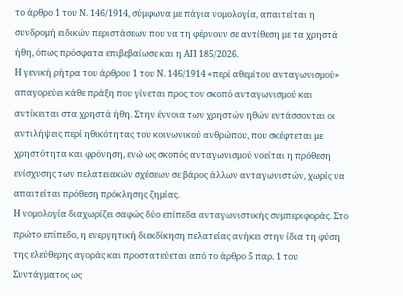το άρθρο 1 του Ν. 146/1914, σύμφωνα με πάγια νομολογία, απαιτείται η συνδρομή ειδικών περιστάσεων που να τη φέρνουν σε αντίθεση με τα χρηστά ήθη, όπως πρόσφατα επιβεβαίωσε και η ΑΠ 185/2026.
Η γενική ρήτρα του άρθρου 1 του Ν. 146/1914 «περί αθεμίτου ανταγωνισμού» απαγορεύει κάθε πράξη που γίνεται προς τον σκοπό ανταγωνισμού και αντίκειται στα χρηστά ήθη. Στην έννοια των χρηστών ηθών εντάσσονται οι αντιλήψεις περί ηθικότητας του κοινωνικού ανθρώπου, που σκέφτεται με χρηστότητα και φρόνηση, ενώ ως σκοπός ανταγωνισμού νοείται η πρόθεση ενίσχυσης των πελατειακών σχέσεων σε βάρος άλλων ανταγωνιστών, χωρίς να απαιτείται πρόθεση πρόκλησης ζημίας.
Η νομολογία διαχωρίζει σαφώς δύο επίπεδα ανταγωνιστικής συμπεριφοράς. Στο πρώτο επίπεδο, η ενεργητική διεκδίκηση πελατείας ανήκει στην ίδια τη φύση της ελεύθερης αγοράς και προστατεύεται από το άρθρο 5 παρ. 1 του Συντάγματος ως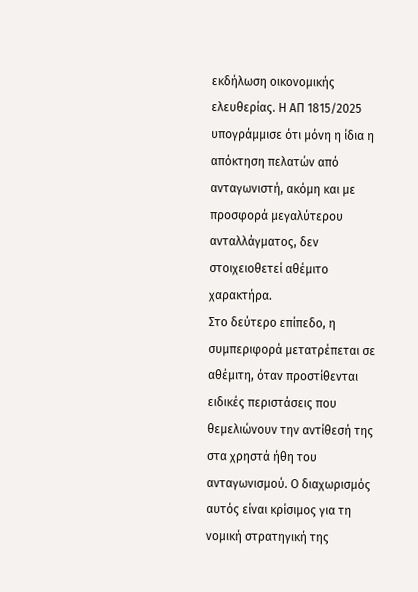εκδήλωση οικονομικής ελευθερίας. Η ΑΠ 1815/2025 υπογράμμισε ότι μόνη η ίδια η απόκτηση πελατών από ανταγωνιστή, ακόμη και με προσφορά μεγαλύτερου ανταλλάγματος, δεν στοιχειοθετεί αθέμιτο χαρακτήρα.
Στο δεύτερο επίπεδο, η συμπεριφορά μετατρέπεται σε αθέμιτη, όταν προστίθενται ειδικές περιστάσεις που θεμελιώνουν την αντίθεσή της στα χρηστά ήθη του ανταγωνισμού. Ο διαχωρισμός αυτός είναι κρίσιμος για τη νομική στρατηγική της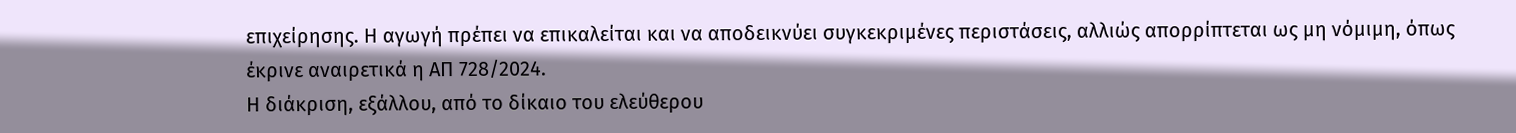επιχείρησης. Η αγωγή πρέπει να επικαλείται και να αποδεικνύει συγκεκριμένες περιστάσεις, αλλιώς απορρίπτεται ως μη νόμιμη, όπως έκρινε αναιρετικά η ΑΠ 728/2024.
Η διάκριση, εξάλλου, από το δίκαιο του ελεύθερου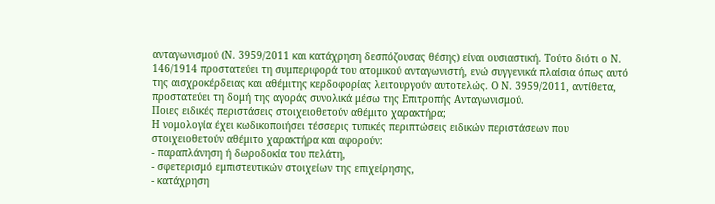ανταγωνισμού (Ν. 3959/2011 και κατάχρηση δεσπόζουσας θέσης) είναι ουσιαστική. Τούτο διότι ο Ν. 146/1914 προστατεύει τη συμπεριφορά του ατομικού ανταγωνιστή, ενώ συγγενικά πλαίσια όπως αυτό της αισχροκέρδειας και αθέμιτης κερδοφορίας λειτουργούν αυτοτελώς. Ο Ν. 3959/2011, αντίθετα, προστατεύει τη δομή της αγοράς συνολικά μέσω της Επιτροπής Ανταγωνισμού.
Ποιες ειδικές περιστάσεις στοιχειοθετούν αθέμιτο χαρακτήρα;
Η νομολογία έχει κωδικοποιήσει τέσσερις τυπικές περιπτώσεις ειδικών περιστάσεων που στοιχειοθετούν αθέμιτο χαρακτήρα και αφορούν:
- παραπλάνηση ή δωροδοκία του πελάτη,
- σφετερισμό εμπιστευτικών στοιχείων της επιχείρησης,
- κατάχρηση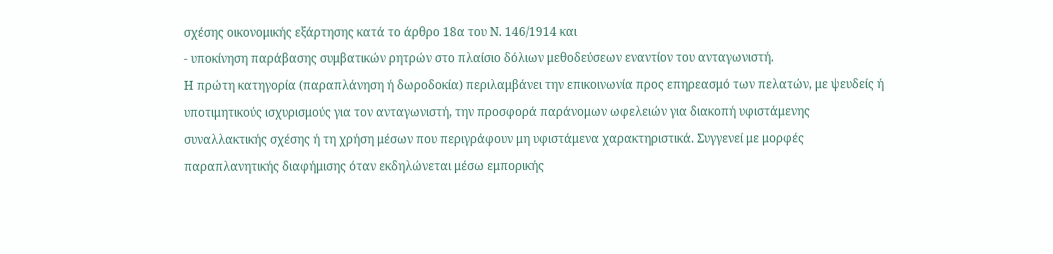σχέσης οικονομικής εξάρτησης κατά το άρθρο 18α του Ν. 146/1914 και
- υποκίνηση παράβασης συμβατικών ρητρών στο πλαίσιο δόλιων μεθοδεύσεων εναντίον του ανταγωνιστή.
Η πρώτη κατηγορία (παραπλάνηση ή δωροδοκία) περιλαμβάνει την επικοινωνία προς επηρεασμό των πελατών, με ψευδείς ή υποτιμητικούς ισχυρισμούς για τον ανταγωνιστή, την προσφορά παράνομων ωφελειών για διακοπή υφιστάμενης συναλλακτικής σχέσης ή τη χρήση μέσων που περιγράφουν μη υφιστάμενα χαρακτηριστικά. Συγγενεί με μορφές παραπλανητικής διαφήμισης όταν εκδηλώνεται μέσω εμπορικής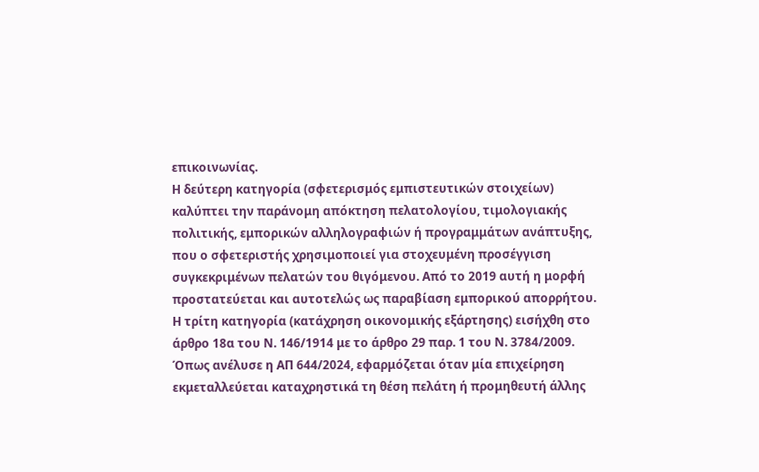επικοινωνίας.
Η δεύτερη κατηγορία (σφετερισμός εμπιστευτικών στοιχείων) καλύπτει την παράνομη απόκτηση πελατολογίου, τιμολογιακής πολιτικής, εμπορικών αλληλογραφιών ή προγραμμάτων ανάπτυξης, που ο σφετεριστής χρησιμοποιεί για στοχευμένη προσέγγιση συγκεκριμένων πελατών του θιγόμενου. Από το 2019 αυτή η μορφή προστατεύεται και αυτοτελώς ως παραβίαση εμπορικού απορρήτου.
Η τρίτη κατηγορία (κατάχρηση οικονομικής εξάρτησης) εισήχθη στο άρθρο 18α του Ν. 146/1914 με το άρθρο 29 παρ. 1 του Ν. 3784/2009. Όπως ανέλυσε η ΑΠ 644/2024, εφαρμόζεται όταν μία επιχείρηση εκμεταλλεύεται καταχρηστικά τη θέση πελάτη ή προμηθευτή άλλης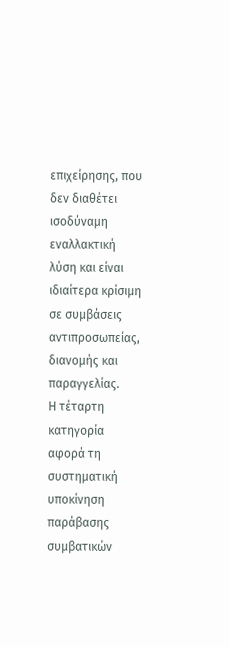επιχείρησης, που δεν διαθέτει ισοδύναμη εναλλακτική λύση και είναι ιδιαίτερα κρίσιμη σε συμβάσεις αντιπροσωπείας, διανομής και παραγγελίας.
Η τέταρτη κατηγορία αφορά τη συστηματική υποκίνηση παράβασης συμβατικών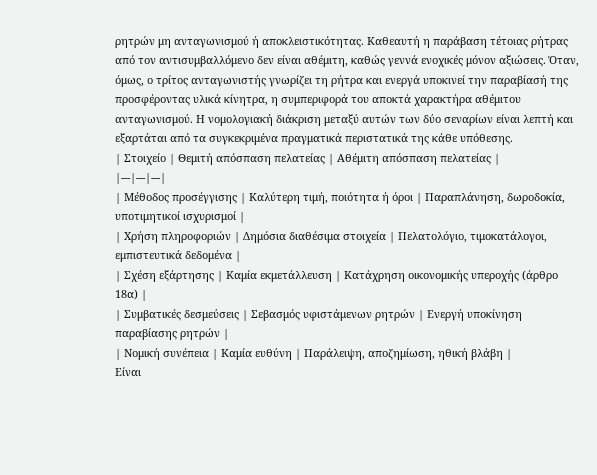ρητρών μη ανταγωνισμού ή αποκλειστικότητας. Καθεαυτή η παράβαση τέτοιας ρήτρας από τον αντισυμβαλλόμενο δεν είναι αθέμιτη, καθώς γεννά ενοχικές μόνον αξιώσεις. Όταν, όμως, ο τρίτος ανταγωνιστής γνωρίζει τη ρήτρα και ενεργά υποκινεί την παραβίασή της προσφέροντας υλικά κίνητρα, η συμπεριφορά του αποκτά χαρακτήρα αθέμιτου ανταγωνισμού. Η νομολογιακή διάκριση μεταξύ αυτών των δύο σεναρίων είναι λεπτή και εξαρτάται από τα συγκεκριμένα πραγματικά περιστατικά της κάθε υπόθεσης.
| Στοιχείο | Θεμιτή απόσπαση πελατείας | Αθέμιτη απόσπαση πελατείας |
|---|---|---|
| Μέθοδος προσέγγισης | Καλύτερη τιμή, ποιότητα ή όροι | Παραπλάνηση, δωροδοκία, υποτιμητικοί ισχυρισμοί |
| Χρήση πληροφοριών | Δημόσια διαθέσιμα στοιχεία | Πελατολόγιο, τιμοκατάλογοι, εμπιστευτικά δεδομένα |
| Σχέση εξάρτησης | Καμία εκμετάλλευση | Κατάχρηση οικονομικής υπεροχής (άρθρο 18α) |
| Συμβατικές δεσμεύσεις | Σεβασμός υφιστάμενων ρητρών | Ενεργή υποκίνηση παραβίασης ρητρών |
| Νομική συνέπεια | Καμία ευθύνη | Παράλειψη, αποζημίωση, ηθική βλάβη |
Είναι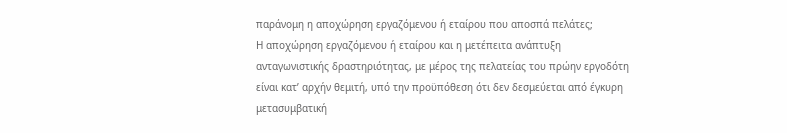παράνομη η αποχώρηση εργαζόμενου ή εταίρου που αποσπά πελάτες;
Η αποχώρηση εργαζόμενου ή εταίρου και η μετέπειτα ανάπτυξη ανταγωνιστικής δραστηριότητας, με μέρος της πελατείας του πρώην εργοδότη είναι κατ’ αρχήν θεμιτή, υπό την προϋπόθεση ότι δεν δεσμεύεται από έγκυρη μετασυμβατική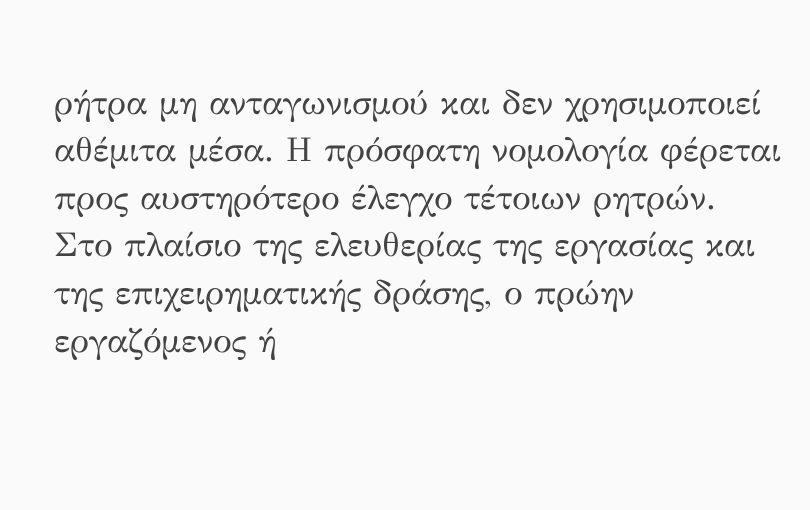ρήτρα μη ανταγωνισμού και δεν χρησιμοποιεί αθέμιτα μέσα. Η πρόσφατη νομολογία φέρεται προς αυστηρότερο έλεγχο τέτοιων ρητρών.
Στο πλαίσιο της ελευθερίας της εργασίας και της επιχειρηματικής δράσης, ο πρώην εργαζόμενος ή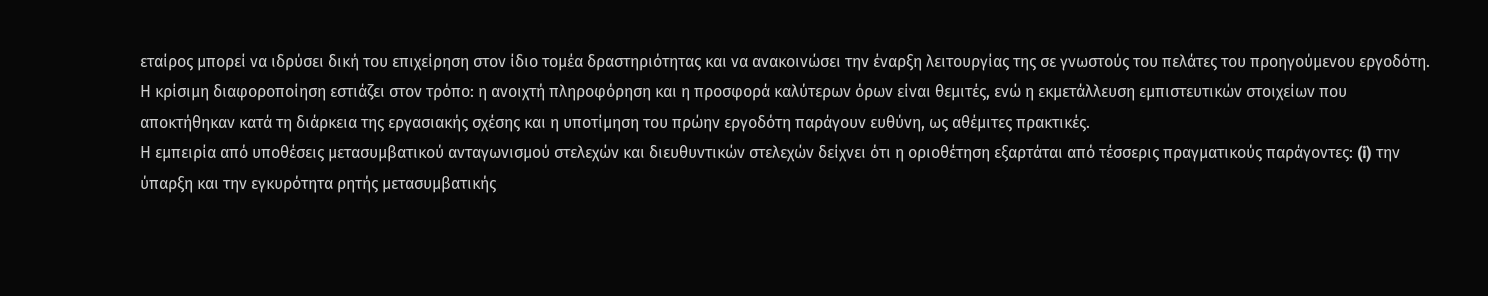εταίρος μπορεί να ιδρύσει δική του επιχείρηση στον ίδιο τομέα δραστηριότητας και να ανακοινώσει την έναρξη λειτουργίας της σε γνωστούς του πελάτες του προηγούμενου εργοδότη. Η κρίσιμη διαφοροποίηση εστιάζει στον τρόπο: η ανοιχτή πληροφόρηση και η προσφορά καλύτερων όρων είναι θεμιτές, ενώ η εκμετάλλευση εμπιστευτικών στοιχείων που αποκτήθηκαν κατά τη διάρκεια της εργασιακής σχέσης και η υποτίμηση του πρώην εργοδότη παράγουν ευθύνη, ως αθέμιτες πρακτικές.
Η εμπειρία από υποθέσεις μετασυμβατικού ανταγωνισμού στελεχών και διευθυντικών στελεχών δείχνει ότι η οριοθέτηση εξαρτάται από τέσσερις πραγματικούς παράγοντες: (i) την ύπαρξη και την εγκυρότητα ρητής μετασυμβατικής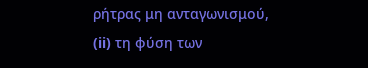ρήτρας μη ανταγωνισμού, (ii) τη φύση των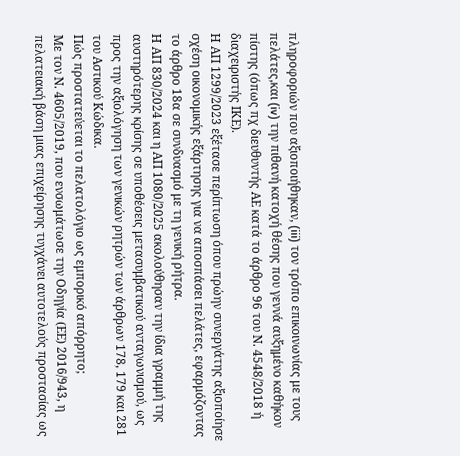πληροφοριών που αξιοποιήθηκαν, (iii) τον τρόπο επικοινωνίας με τους πελάτες,και (iv) την πιθανή κατοχή θέσης που γεννά αυξημένο καθήκον πίστης (όπως πχ διευθυντής ΑΕ κατά το άρθρο 96 του Ν. 4548/2018 ή διαχειριστής ΙΚΕ).
Η ΑΠ 1299/2023 εξέτασε περίπτωση όπου πρώην συνεργάτης αξιοποίησε σχέση οικονομικής εξάρτησης για να αποσπάσει πελάτες, εφαρμόζοντας το άρθρο 18α σε συνδυασμό με τη γενική ρήτρα.
Η ΑΠ 830/2024 και η ΑΠ 1080/2025 ακολούθησαν την ίδια γραμμή της αυστηρότερης κρίσης σε υποθέσεις μετασυμβατικού ανταγωνισμού, ως προς την αξιολόγηση των γενικών ρητρών των άρθρων 178, 179 και 281 του Αστικού Κώδικα.
Πώς προστατεύεται το πελατολόγιο ως εμπορικό απόρρητο;
Με τον Ν. 4605/2019, που ενσωμάτωσε την Οδηγία (ΕΕ) 2016/943, η πελατειακή βάση μιας επιχείρησης τυγχάνει αυτοτελούς προστασίας ως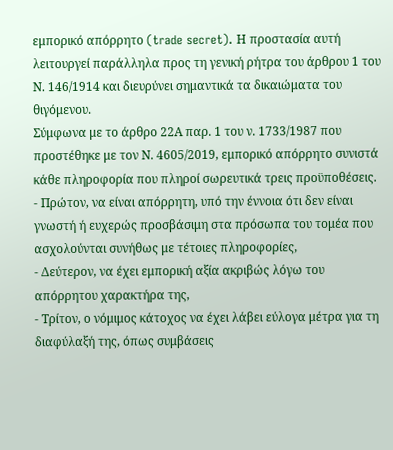εμπορικό απόρρητο (trade secret). Η προστασία αυτή λειτουργεί παράλληλα προς τη γενική ρήτρα του άρθρου 1 του Ν. 146/1914 και διευρύνει σημαντικά τα δικαιώματα του θιγόμενου.
Σύμφωνα με το άρθρο 22Α παρ. 1 του ν. 1733/1987 που προστέθηκε με τον Ν. 4605/2019, εμπορικό απόρρητο συνιστά κάθε πληροφορία που πληροί σωρευτικά τρεις προϋποθέσεις.
- Πρώτον, να είναι απόρρητη, υπό την έννοια ότι δεν είναι γνωστή ή ευχερώς προσβάσιμη στα πρόσωπα του τομέα που ασχολούνται συνήθως με τέτοιες πληροφορίες,
- Δεύτερον, να έχει εμπορική αξία ακριβώς λόγω του απόρρητου χαρακτήρα της,
- Τρίτον, ο νόμιμος κάτοχος να έχει λάβει εύλογα μέτρα για τη διαφύλαξή της, όπως συμβάσεις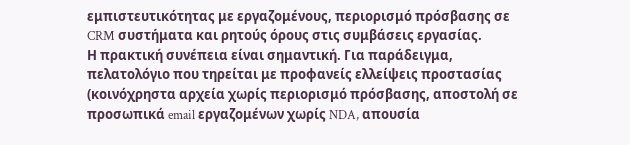εμπιστευτικότητας με εργαζομένους, περιορισμό πρόσβασης σε CRM συστήματα και ρητούς όρους στις συμβάσεις εργασίας.
Η πρακτική συνέπεια είναι σημαντική. Για παράδειγμα, πελατολόγιο που τηρείται με προφανείς ελλείψεις προστασίας (κοινόχρηστα αρχεία χωρίς περιορισμό πρόσβασης, αποστολή σε προσωπικά email εργαζομένων χωρίς NDA, απουσία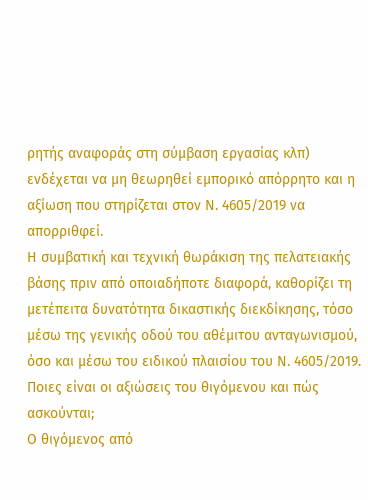ρητής αναφοράς στη σύμβαση εργασίας κλπ) ενδέχεται να μη θεωρηθεί εμπορικό απόρρητο και η αξίωση που στηρίζεται στον Ν. 4605/2019 να απορριθφεί.
Η συμβατική και τεχνική θωράκιση της πελατειακής βάσης πριν από οποιαδήποτε διαφορά, καθορίζει τη μετέπειτα δυνατότητα δικαστικής διεκδίκησης, τόσο μέσω της γενικής οδού του αθέμιτου ανταγωνισμού, όσο και μέσω του ειδικού πλαισίου του Ν. 4605/2019.
Ποιες είναι οι αξιώσεις του θιγόμενου και πώς ασκούνται;
Ο θιγόμενος από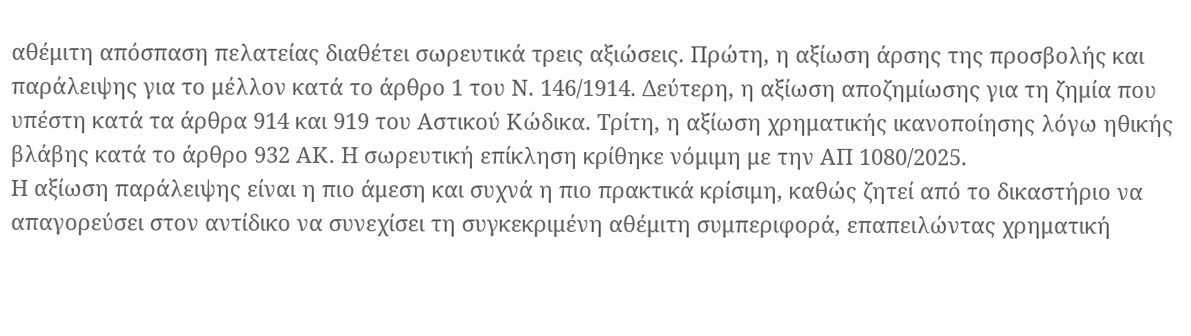αθέμιτη απόσπαση πελατείας διαθέτει σωρευτικά τρεις αξιώσεις. Πρώτη, η αξίωση άρσης της προσβολής και παράλειψης για το μέλλον κατά το άρθρο 1 του Ν. 146/1914. Δεύτερη, η αξίωση αποζημίωσης για τη ζημία που υπέστη κατά τα άρθρα 914 και 919 του Αστικού Κώδικα. Τρίτη, η αξίωση χρηματικής ικανοποίησης λόγω ηθικής βλάβης κατά το άρθρο 932 ΑΚ. Η σωρευτική επίκληση κρίθηκε νόμιμη με την ΑΠ 1080/2025.
Η αξίωση παράλειψης είναι η πιο άμεση και συχνά η πιο πρακτικά κρίσιμη, καθώς ζητεί από το δικαστήριο να απαγορεύσει στον αντίδικο να συνεχίσει τη συγκεκριμένη αθέμιτη συμπεριφορά, επαπειλώντας χρηματική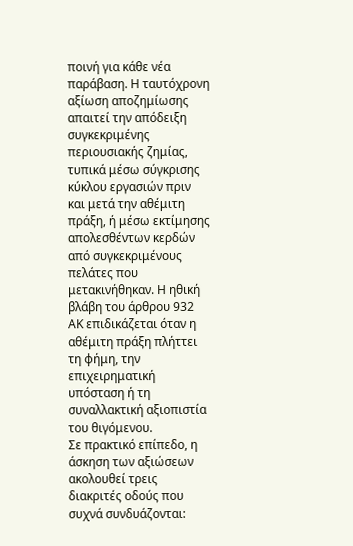ποινή για κάθε νέα παράβαση. Η ταυτόχρονη αξίωση αποζημίωσης απαιτεί την απόδειξη συγκεκριμένης περιουσιακής ζημίας, τυπικά μέσω σύγκρισης κύκλου εργασιών πριν και μετά την αθέμιτη πράξη, ή μέσω εκτίμησης απολεσθέντων κερδών από συγκεκριμένους πελάτες που μετακινήθηκαν. Η ηθική βλάβη του άρθρου 932 ΑΚ επιδικάζεται όταν η αθέμιτη πράξη πλήττει τη φήμη, την επιχειρηματική υπόσταση ή τη συναλλακτική αξιοπιστία του θιγόμενου.
Σε πρακτικό επίπεδο, η άσκηση των αξιώσεων ακολουθεί τρεις διακριτές οδούς που συχνά συνδυάζονται: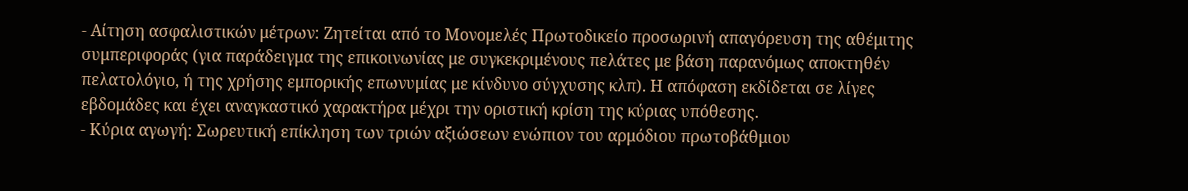- Αίτηση ασφαλιστικών μέτρων: Ζητείται από το Μονομελές Πρωτοδικείο προσωρινή απαγόρευση της αθέμιτης συμπεριφοράς (για παράδειγμα της επικοινωνίας με συγκεκριμένους πελάτες με βάση παρανόμως αποκτηθέν πελατολόγιο, ή της χρήσης εμπορικής επωνυμίας με κίνδυνο σύγχυσης κλπ). Η απόφαση εκδίδεται σε λίγες εβδομάδες και έχει αναγκαστικό χαρακτήρα μέχρι την οριστική κρίση της κύριας υπόθεσης.
- Κύρια αγωγή: Σωρευτική επίκληση των τριών αξιώσεων ενώπιον του αρμόδιου πρωτοβάθμιου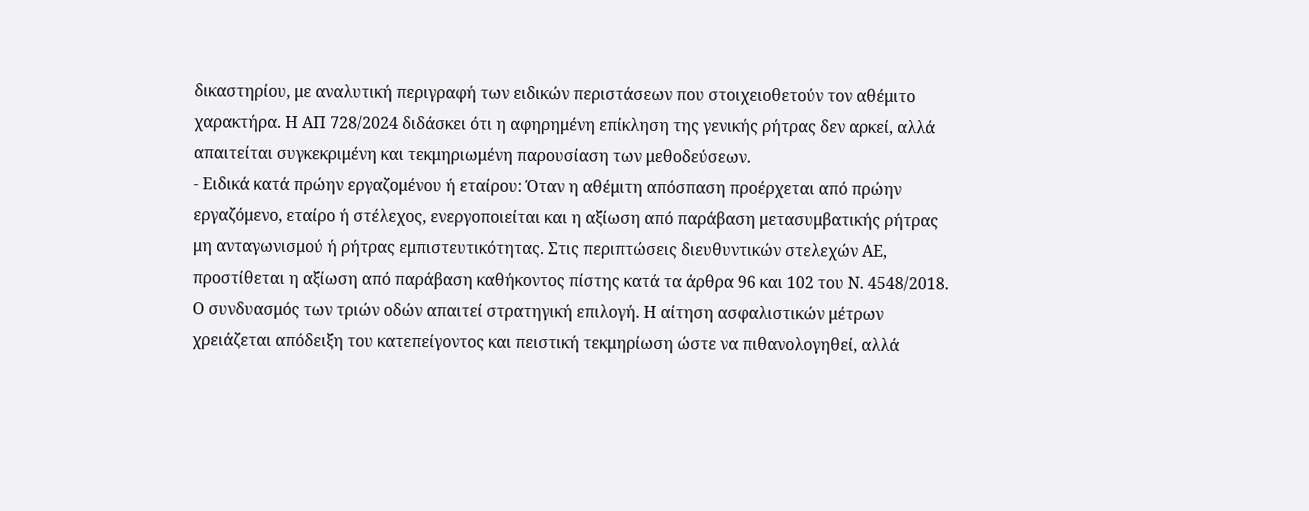δικαστηρίου, με αναλυτική περιγραφή των ειδικών περιστάσεων που στοιχειοθετούν τον αθέμιτο χαρακτήρα. Η ΑΠ 728/2024 διδάσκει ότι η αφηρημένη επίκληση της γενικής ρήτρας δεν αρκεί, αλλά απαιτείται συγκεκριμένη και τεκμηριωμένη παρουσίαση των μεθοδεύσεων.
- Ειδικά κατά πρώην εργαζομένου ή εταίρου: Όταν η αθέμιτη απόσπαση προέρχεται από πρώην εργαζόμενο, εταίρο ή στέλεχος, ενεργοποιείται και η αξίωση από παράβαση μετασυμβατικής ρήτρας μη ανταγωνισμού ή ρήτρας εμπιστευτικότητας. Στις περιπτώσεις διευθυντικών στελεχών ΑΕ, προστίθεται η αξίωση από παράβαση καθήκοντος πίστης κατά τα άρθρα 96 και 102 του Ν. 4548/2018.
Ο συνδυασμός των τριών οδών απαιτεί στρατηγική επιλογή. Η αίτηση ασφαλιστικών μέτρων χρειάζεται απόδειξη του κατεπείγοντος και πειστική τεκμηρίωση ώστε να πιθανολογηθεί, αλλά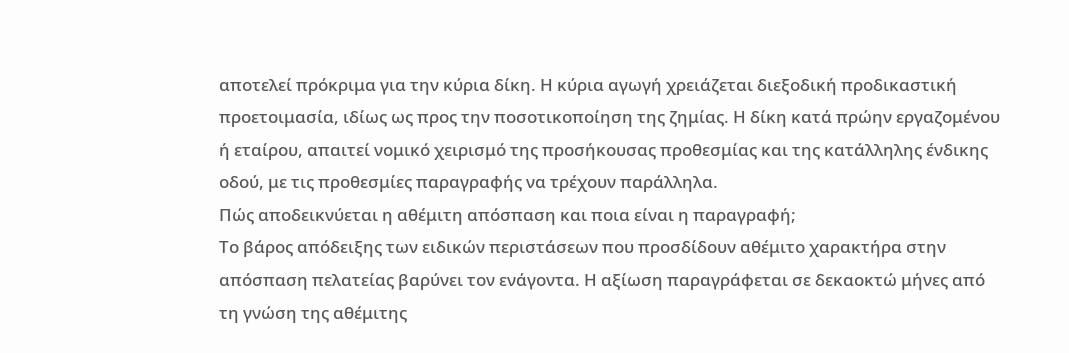αποτελεί πρόκριμα για την κύρια δίκη. Η κύρια αγωγή χρειάζεται διεξοδική προδικαστική προετοιμασία, ιδίως ως προς την ποσοτικοποίηση της ζημίας. Η δίκη κατά πρώην εργαζομένου ή εταίρου, απαιτεί νομικό χειρισμό της προσήκουσας προθεσμίας και της κατάλληλης ένδικης οδού, με τις προθεσμίες παραγραφής να τρέχουν παράλληλα.
Πώς αποδεικνύεται η αθέμιτη απόσπαση και ποια είναι η παραγραφή;
Το βάρος απόδειξης των ειδικών περιστάσεων που προσδίδουν αθέμιτο χαρακτήρα στην απόσπαση πελατείας βαρύνει τον ενάγοντα. Η αξίωση παραγράφεται σε δεκαοκτώ μήνες από τη γνώση της αθέμιτης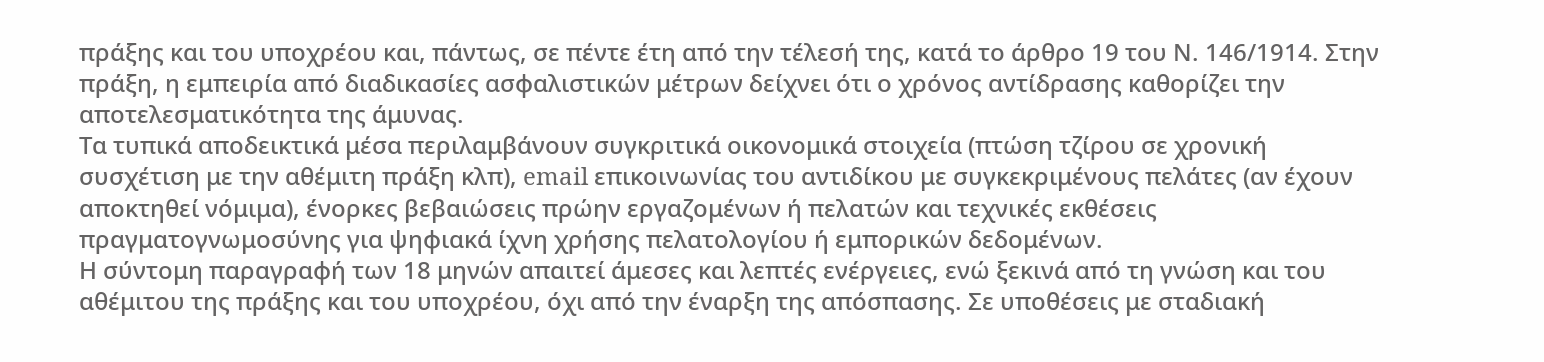πράξης και του υποχρέου και, πάντως, σε πέντε έτη από την τέλεσή της, κατά το άρθρο 19 του Ν. 146/1914. Στην πράξη, η εμπειρία από διαδικασίες ασφαλιστικών μέτρων δείχνει ότι ο χρόνος αντίδρασης καθορίζει την αποτελεσματικότητα της άμυνας.
Τα τυπικά αποδεικτικά μέσα περιλαμβάνουν συγκριτικά οικονομικά στοιχεία (πτώση τζίρου σε χρονική συσχέτιση με την αθέμιτη πράξη κλπ), email επικοινωνίας του αντιδίκου με συγκεκριμένους πελάτες (αν έχουν αποκτηθεί νόμιμα), ένορκες βεβαιώσεις πρώην εργαζομένων ή πελατών και τεχνικές εκθέσεις πραγματογνωμοσύνης για ψηφιακά ίχνη χρήσης πελατολογίου ή εμπορικών δεδομένων.
Η σύντομη παραγραφή των 18 μηνών απαιτεί άμεσες και λεπτές ενέργειες, ενώ ξεκινά από τη γνώση και του αθέμιτου της πράξης και του υποχρέου, όχι από την έναρξη της απόσπασης. Σε υποθέσεις με σταδιακή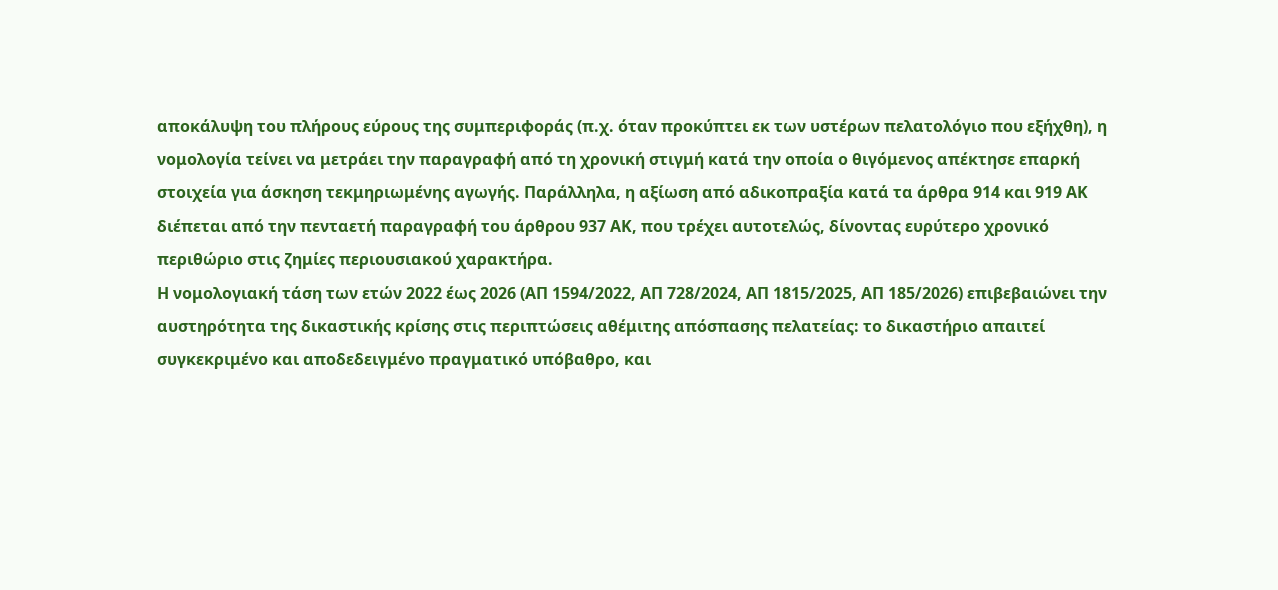αποκάλυψη του πλήρους εύρους της συμπεριφοράς (π.χ. όταν προκύπτει εκ των υστέρων πελατολόγιο που εξήχθη), η νομολογία τείνει να μετράει την παραγραφή από τη χρονική στιγμή κατά την οποία ο θιγόμενος απέκτησε επαρκή στοιχεία για άσκηση τεκμηριωμένης αγωγής. Παράλληλα, η αξίωση από αδικοπραξία κατά τα άρθρα 914 και 919 ΑΚ διέπεται από την πενταετή παραγραφή του άρθρου 937 ΑΚ, που τρέχει αυτοτελώς, δίνοντας ευρύτερο χρονικό περιθώριο στις ζημίες περιουσιακού χαρακτήρα.
Η νομολογιακή τάση των ετών 2022 έως 2026 (ΑΠ 1594/2022, ΑΠ 728/2024, ΑΠ 1815/2025, ΑΠ 185/2026) επιβεβαιώνει την αυστηρότητα της δικαστικής κρίσης στις περιπτώσεις αθέμιτης απόσπασης πελατείας: το δικαστήριο απαιτεί συγκεκριμένο και αποδεδειγμένο πραγματικό υπόβαθρο, και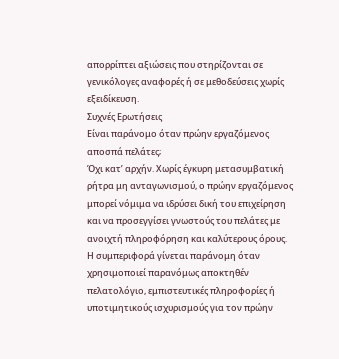απορρίπτει αξιώσεις που στηρίζονται σε γενικόλογες αναφορές ή σε μεθοδεύσεις χωρίς εξειδίκευση.
Συχνές Ερωτήσεις
Είναι παράνομο όταν πρώην εργαζόμενος αποσπά πελάτες;
Όχι κατ’ αρχήν. Χωρίς έγκυρη μετασυμβατική ρήτρα μη ανταγωνισμού, ο πρώην εργαζόμενος μπορεί νόμιμα να ιδρύσει δική του επιχείρηση και να προσεγγίσει γνωστούς του πελάτες με ανοιχτή πληροφόρηση και καλύτερους όρους. Η συμπεριφορά γίνεται παράνομη όταν χρησιμοποιεί παρανόμως αποκτηθέν πελατολόγιο, εμπιστευτικές πληροφορίες ή υποτιμητικούς ισχυρισμούς για τον πρώην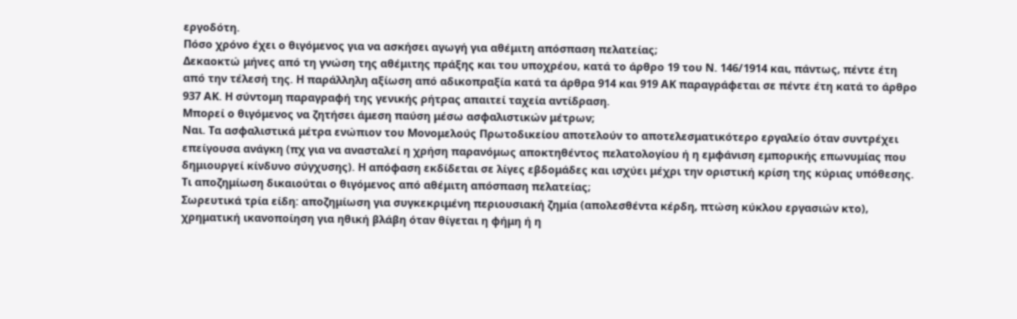εργοδότη.
Πόσο χρόνο έχει ο θιγόμενος για να ασκήσει αγωγή για αθέμιτη απόσπαση πελατείας;
Δεκαοκτώ μήνες από τη γνώση της αθέμιτης πράξης και του υποχρέου, κατά το άρθρο 19 του Ν. 146/1914 και, πάντως, πέντε έτη από την τέλεσή της. Η παράλληλη αξίωση από αδικοπραξία κατά τα άρθρα 914 και 919 ΑΚ παραγράφεται σε πέντε έτη κατά το άρθρο 937 ΑΚ. Η σύντομη παραγραφή της γενικής ρήτρας απαιτεί ταχεία αντίδραση.
Μπορεί ο θιγόμενος να ζητήσει άμεση παύση μέσω ασφαλιστικών μέτρων;
Ναι. Τα ασφαλιστικά μέτρα ενώπιον του Μονομελούς Πρωτοδικείου αποτελούν το αποτελεσματικότερο εργαλείο όταν συντρέχει επείγουσα ανάγκη (πχ για να ανασταλεί η χρήση παρανόμως αποκτηθέντος πελατολογίου ή η εμφάνιση εμπορικής επωνυμίας που δημιουργεί κίνδυνο σύγχυσης). Η απόφαση εκδίδεται σε λίγες εβδομάδες και ισχύει μέχρι την οριστική κρίση της κύριας υπόθεσης.
Τι αποζημίωση δικαιούται ο θιγόμενος από αθέμιτη απόσπαση πελατείας;
Σωρευτικά τρία είδη: αποζημίωση για συγκεκριμένη περιουσιακή ζημία (απολεσθέντα κέρδη, πτώση κύκλου εργασιών κτο), χρηματική ικανοποίηση για ηθική βλάβη όταν θίγεται η φήμη ή η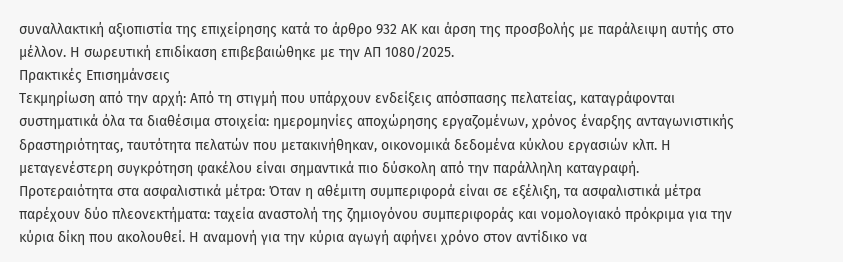συναλλακτική αξιοπιστία της επιχείρησης κατά το άρθρο 932 ΑΚ και άρση της προσβολής με παράλειψη αυτής στο μέλλον. Η σωρευτική επιδίκαση επιβεβαιώθηκε με την ΑΠ 1080/2025.
Πρακτικές Επισημάνσεις
Τεκμηρίωση από την αρχή: Από τη στιγμή που υπάρχουν ενδείξεις απόσπασης πελατείας, καταγράφονται συστηματικά όλα τα διαθέσιμα στοιχεία: ημερομηνίες αποχώρησης εργαζομένων, χρόνος έναρξης ανταγωνιστικής δραστηριότητας, ταυτότητα πελατών που μετακινήθηκαν, οικονομικά δεδομένα κύκλου εργασιών κλπ. Η μεταγενέστερη συγκρότηση φακέλου είναι σημαντικά πιο δύσκολη από την παράλληλη καταγραφή.
Προτεραιότητα στα ασφαλιστικά μέτρα: Όταν η αθέμιτη συμπεριφορά είναι σε εξέλιξη, τα ασφαλιστικά μέτρα παρέχουν δύο πλεονεκτήματα: ταχεία αναστολή της ζημιογόνου συμπεριφοράς και νομολογιακό πρόκριμα για την κύρια δίκη που ακολουθεί. Η αναμονή για την κύρια αγωγή αφήνει χρόνο στον αντίδικο να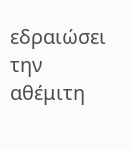εδραιώσει την αθέμιτη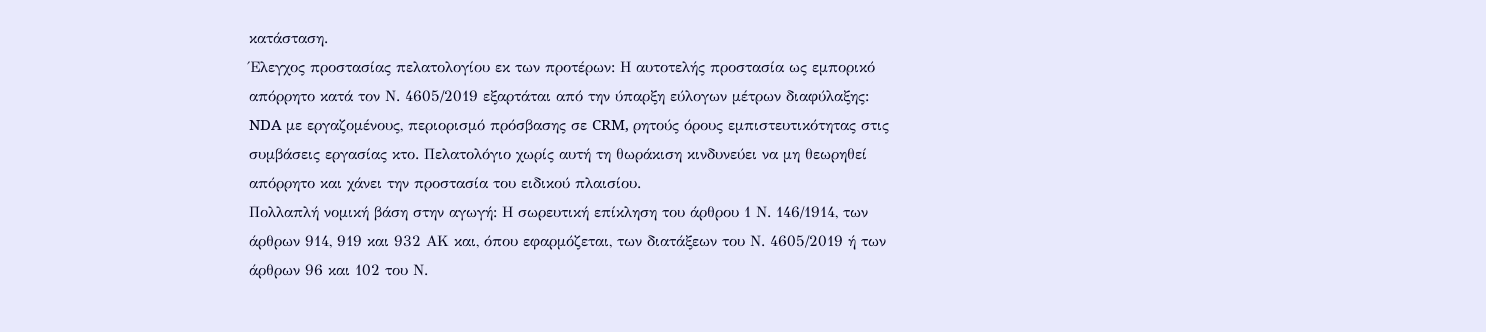κατάσταση.
Έλεγχος προστασίας πελατολογίου εκ των προτέρων: Η αυτοτελής προστασία ως εμπορικό απόρρητο κατά τον Ν. 4605/2019 εξαρτάται από την ύπαρξη εύλογων μέτρων διαφύλαξης: NDA με εργαζομένους, περιορισμό πρόσβασης σε CRM, ρητούς όρους εμπιστευτικότητας στις συμβάσεις εργασίας κτο. Πελατολόγιο χωρίς αυτή τη θωράκιση κινδυνεύει να μη θεωρηθεί απόρρητο και χάνει την προστασία του ειδικού πλαισίου.
Πολλαπλή νομική βάση στην αγωγή: Η σωρευτική επίκληση του άρθρου 1 Ν. 146/1914, των άρθρων 914, 919 και 932 ΑΚ και, όπου εφαρμόζεται, των διατάξεων του Ν. 4605/2019 ή των άρθρων 96 και 102 του Ν.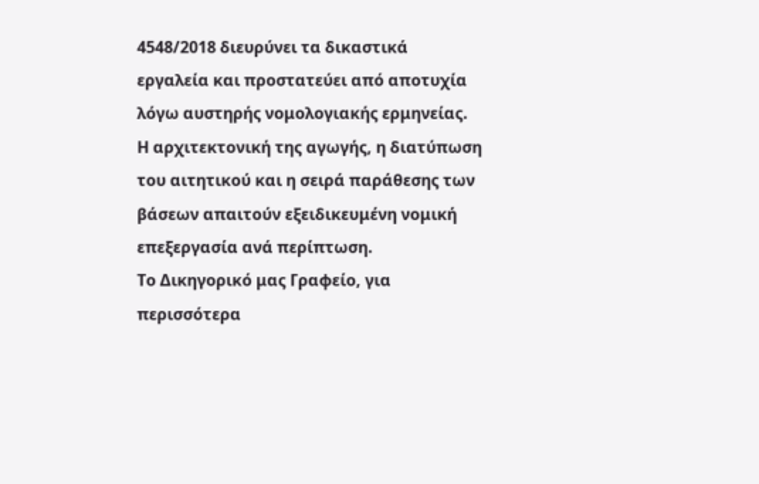4548/2018 διευρύνει τα δικαστικά εργαλεία και προστατεύει από αποτυχία λόγω αυστηρής νομολογιακής ερμηνείας. Η αρχιτεκτονική της αγωγής, η διατύπωση του αιτητικού και η σειρά παράθεσης των βάσεων απαιτούν εξειδικευμένη νομική επεξεργασία ανά περίπτωση.
Το Δικηγορικό μας Γραφείο, για περισσότερα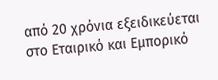από 20 χρόνια εξειδικεύεται στο Εταιρικό και Εμπορικό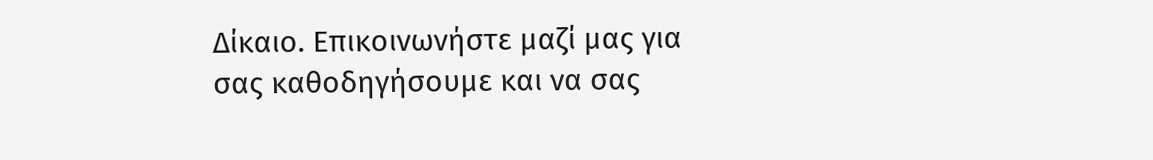Δίκαιο. Επικοινωνήστε μαζί μας για σας καθοδηγήσουμε και να σας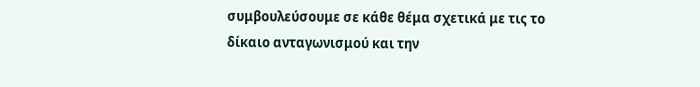συμβουλεύσουμε σε κάθε θέμα σχετικά με τις το δίκαιο ανταγωνισμού και την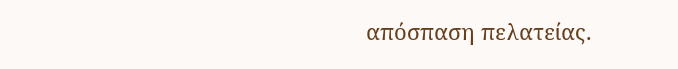απόσπαση πελατείας.